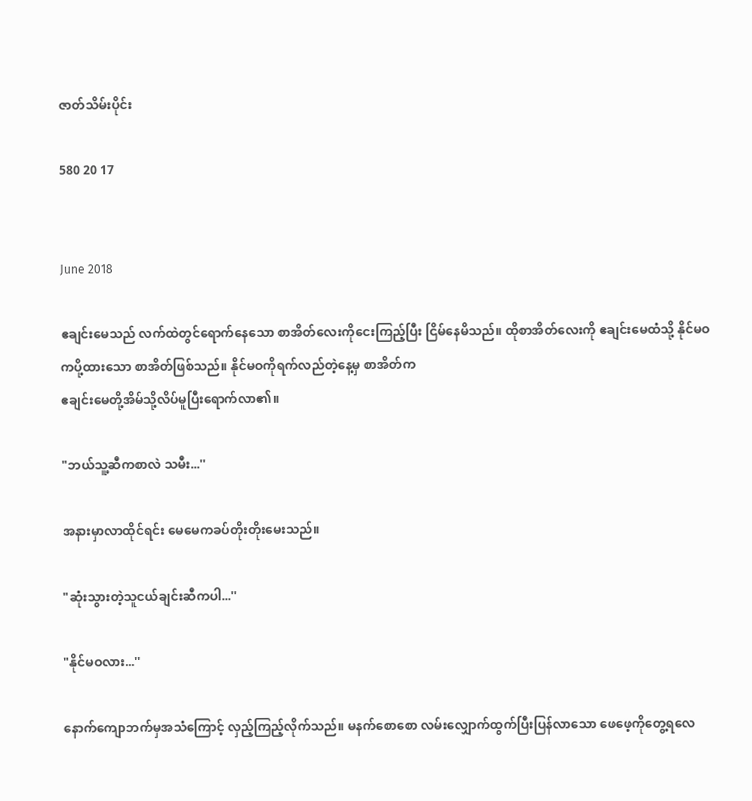ဇာတ်သိမ်းပိုင်း

580 20 17


June 2018

ဧချင်းမေသည် လက်ထဲတွင်ရောက်နေသော စာအိတ်လေးကိုငေးကြည့်ပြီး ငြိမ်နေမိသည်။ ထိုစာအိတ်လေးကို ဧချင်းမေထံသို့ နိုင်မဝကပို့ထားသော စာအိတ်ဖြစ်သည်။ နိုင်မဝကိုရက်လည်တဲ့နေ့မှ စာအိတ်က
ဧချင်းမေတို့အိမ်သို့လိပ်မူပြီးရောက်လာ၏။

"ဘယ်သူ့ဆီကစာလဲ သမီး...''

အနားမှာလာထိုင်ရင်း မေမေကခပ်တိုးတိုးမေးသည်။

"ဆုံးသွားတဲ့သူငယ်ချင်းဆီကပါ...''

"နိုင်မဝလား...''

နောက်ကျောဘက်မှအသံကြောင့် လှည့်ကြည့်လိုက်သည်။ မနက်စောစော လမ်းလျှောက်ထွက်ပြီးပြန်လာသော ဖေဖေ့ကိုတွေ့ရလေ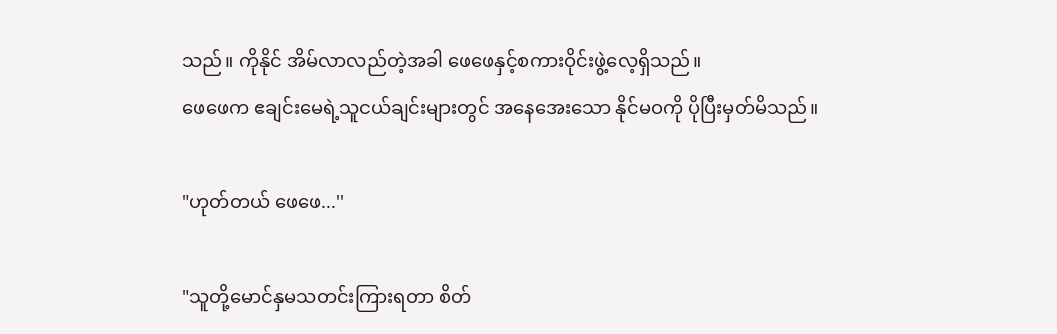သည်။ ကိုနိုင် အိမ်လာလည်တဲ့အခါ ဖေဖေနှင့်စကားဝိုင်းဖွဲ့လေ့ရှိသည်။
ဖေဖေက ဧချင်းမေရဲ့သူငယ်ချင်းများတွင် အနေအေးသော နိုင်မဝကို ပိုပြီးမှတ်မိသည်။

"ဟုတ်တယ် ဖေဖေ...''

"သူတို့မောင်နှမသတင်းကြားရတာ စိတ်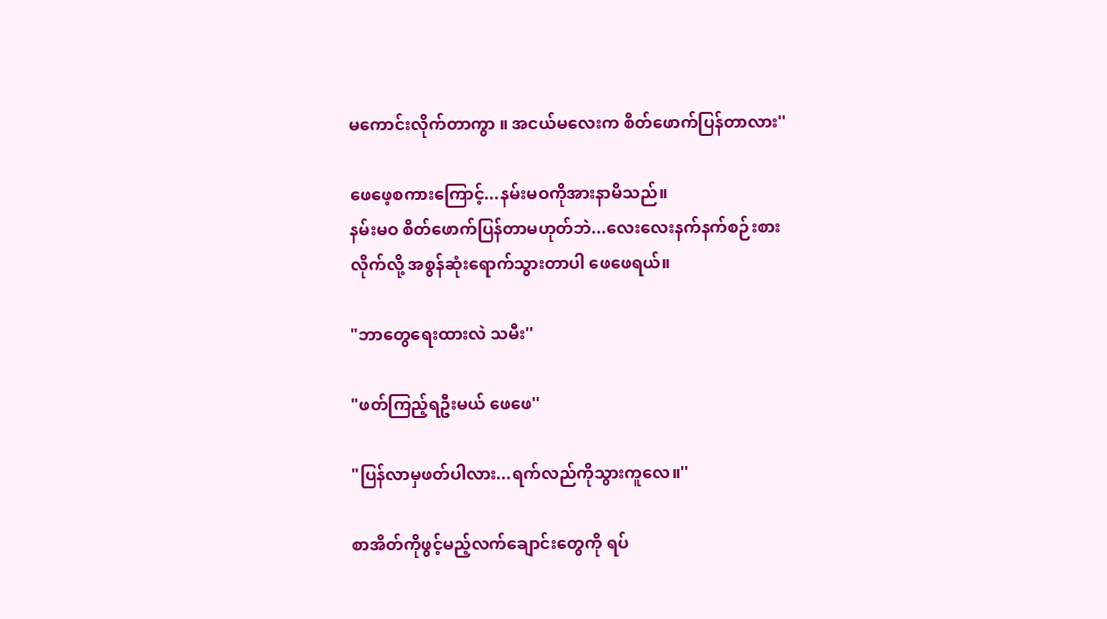မကောင်းလိုက်တာကွာ ။ အငယ်မလေးက စိတ်ဖောက်ပြန်တာလား''

ဖေဖေ့စကားကြောင့်...နမ်းမဝကိုအားနာမိသည်။
နမ်းမဝ စိတ်ဖောက်ပြန်တာမဟုတ်ဘဲ...လေးလေးနက်နက်စဉ်းစားလိုက်လို့ အစွန်ဆုံးရောက်သွားတာပါ ဖေဖေရယ်။

"ဘာတွေရေးထားလဲ သမီး''

"ဖတ်ကြည့်ရဦးမယ် ဖေဖေ''

"ပြန်လာမှဖတ်ပါလား...ရက်လည်ကိုသွားကူလေ။''

စာအိတ်ကိုဖွင့်မည့်လက်ချောင်းတွေကို ရပ်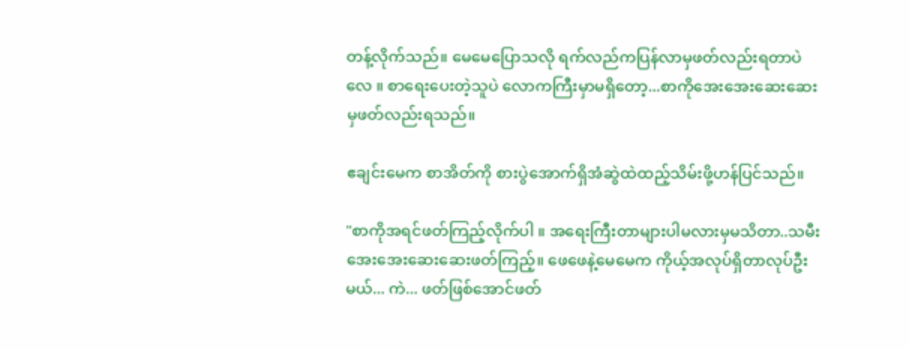တန့်လိုက်သည်။ မေမေပြောသလို ရက်လည်ကပြန်လာမှဖတ်လည်းရတာပဲလေ ။ စာရေးပေးတဲ့သူပဲ လောကကြီးမှာမရှိတော့...စာကိုအေးအေးဆေးဆေးမှဖတ်လည်းရသည်။

ဧချင်းမေက စာအိတ်ကို စားပွဲအောက်ရှိအံဆွဲထဲထည့်သိမ်းဖို့ဟန်ပြင်သည်။

"စာကိုအရင်ဖတ်ကြည့်လိုက်ပါ ။ အရေးကြီးတာများပါမလားမှမသိတာ..သမီး အေးအေးဆေးဆေးဖတ်ကြည့်။ ဖေဖေနဲ့မေမေက ကိုယ့်အလုပ်ရှိတာလုပ်ဦးမယ်... ကဲ... ဖတ်ဖြစ်အောင်ဖတ်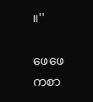။''

ဖေဖေကစာ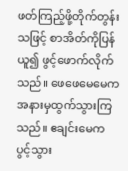ဖတ်ကြည့်ဖို့တိုက်တွန်းသဖြင့် စာအိတ်ကိုပြန်ယူ၍ ဖွင့်ဖောက်လိုက်သည်။ ဖေဖေမေမေက အနားမှထွက်သွားကြသည်။ ဧချင်းမေက ပွင့်သွား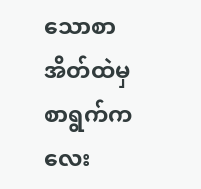သောစာအိတ်ထဲမှ စာရွက်ကလေး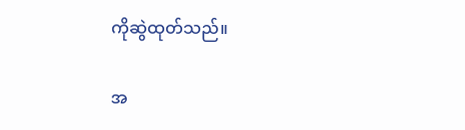ကိုဆွဲထုတ်သည်။

အ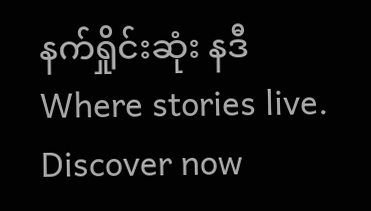နက်ရှိုင်းဆုံး နဒီWhere stories live. Discover now